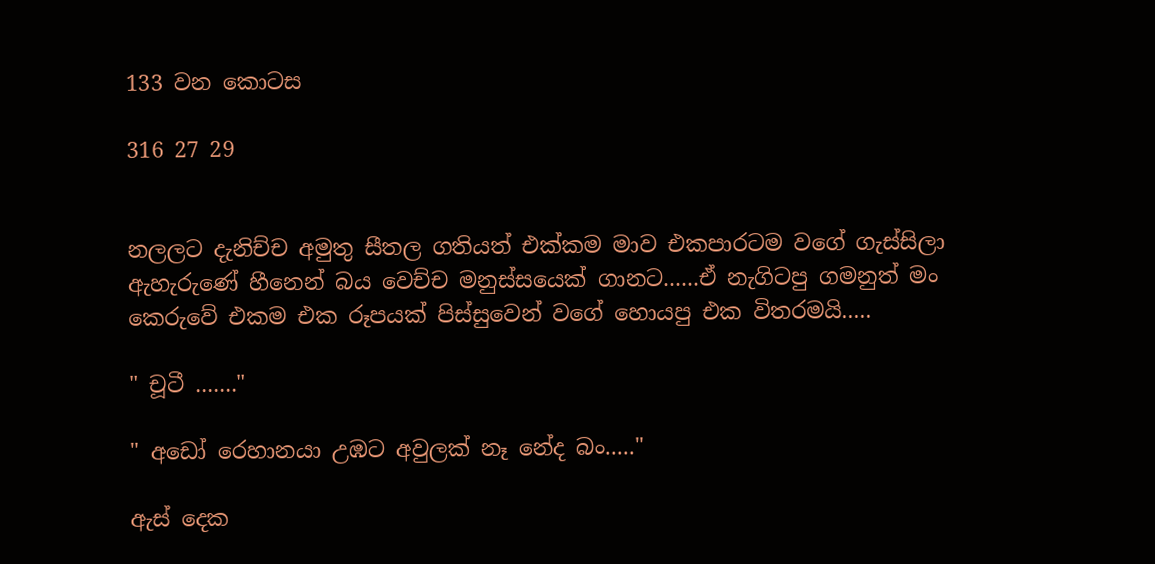133 වන කොටස

316 27 29


නලලට දැනිච්ච අමුතු සීතල ගතියත් එක්කම මාව එකපාරටම වගේ ගැස්සිලා ඇහැරුණේ හීනෙන් බය වෙච්ච මනුස්සයෙක් ගානට......ඒ නැගිටපු ගමනුත් මං කෙරුවේ එකම එක රූපයක් පිස්සුවෙන් වගේ හොයපු එක විතරමයි.....

" චූටී ......."

" අඩෝ රෙහානයා උඹට අවුලක් නෑ නේද බං....."

ඇස් දෙක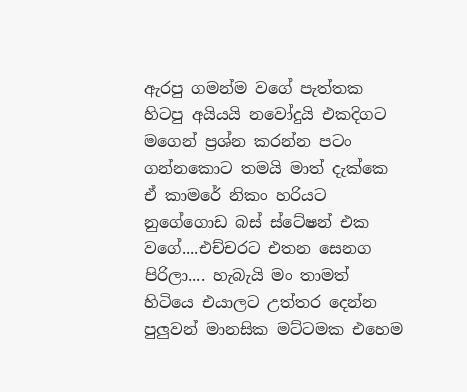ඇරපු ගමන්ම වගේ පැත්තක හිටපු අයියයි නවෝදුයි එකදිගට මගෙන් ප්‍රශ්න කරන්න පටං ගන්නකොට තමයි මාත් දැක්කෙ ඒ කාමරේ නිකං හරියට නුගේගොඩ බස් ස්ටේෂන් එක වගේ....එච්චරට එතන සෙනග පිරිලා.... හැබැයි මං තාමත් හිටියෙ එයාලට උත්තර දෙන්න පුලුවන් මානසික මට්ටමක එහෙම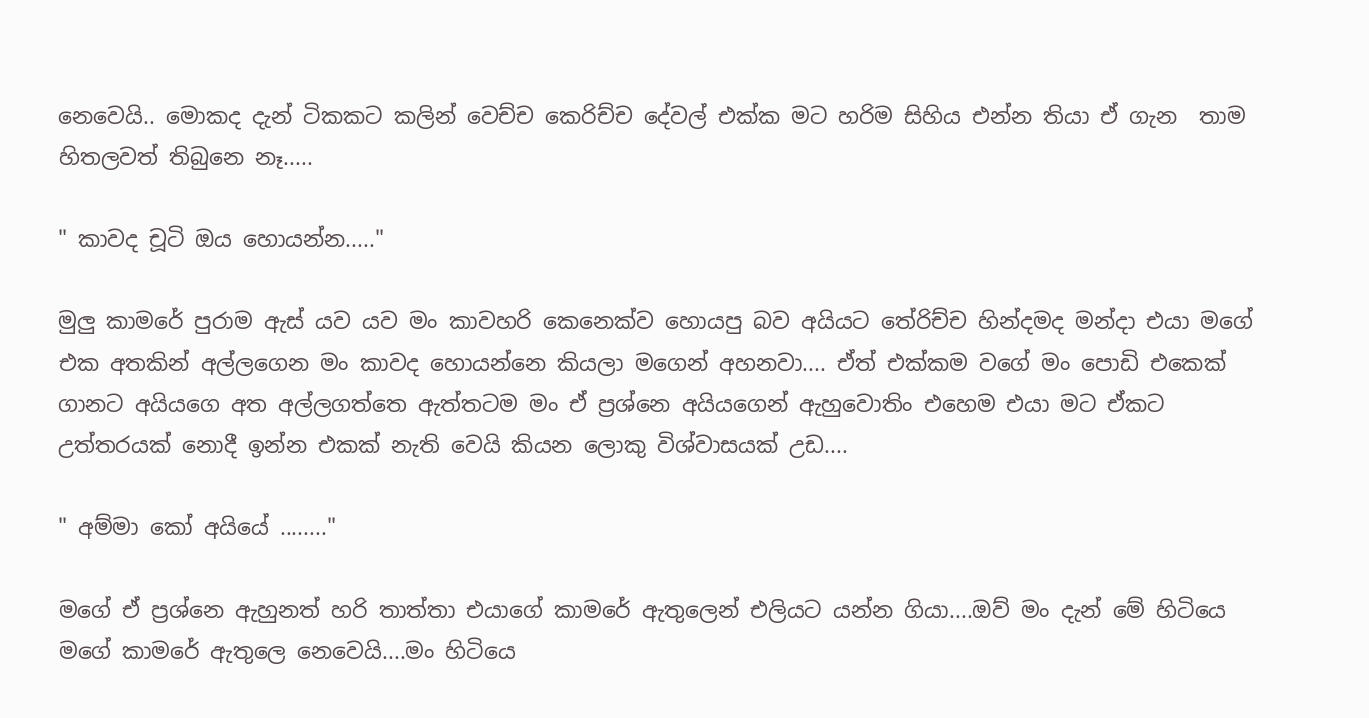නෙවෙයි.. මොකද දැන් ටිකකට කලින් වෙච්ච කෙරිච්ච දේවල් එක්ක මට හරිම සිහිය එන්න තියා ඒ ගැන  තාම හිතලවත් තිබුනෙ නෑ.....

" කාවද චූටි ඔය හොයන්න....."

මුලු කාමරේ පුරාම ඇස් යව යව මං කාවහරි කෙනෙක්ව හොයපු බව අයියට තේරිච්ච හින්දමද මන්දා එයා මගේ එක අතකින් අල්ලගෙන මං කාවද හොයන්නෙ කියලා මගෙන් අහනවා.... ඒත් එක්කම වගේ මං පොඩි එකෙක් ගානට අයියගෙ අත අල්ලගත්තෙ ඇත්තටම මං ඒ ප්‍රශ්නෙ අයියගෙන් ඇහුවොතිං එහෙම එයා මට ඒකට උත්තරයක් නොදී ඉන්න එකක් නැති වෙයි කියන ලොකු විශ්වාසයක් උඩ....

" අම්මා කෝ අයියේ ........"

මගේ ඒ ප්‍රශ්නෙ ඇහුනත් හරි තාත්තා එයාගේ කාමරේ ඇතුලෙන් එලියට යන්න ගියා....ඔව් මං දැන් මේ හිටියෙ මගේ කාමරේ ඇතුලෙ නෙවෙයි....මං හිටියෙ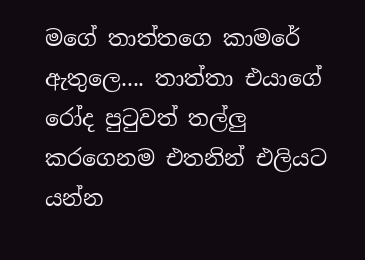මගේ තාත්තගෙ කාමරේ ඇතුලෙ.... තාත්තා එයාගේ රෝද පුටුවත් තල්ලු කරගෙනම එතනින් එලියට යන්න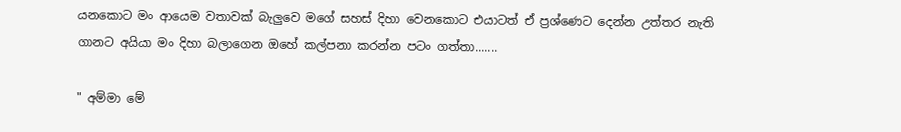යනකොට මං ආයෙම වතාවක් බැලුවෙ මගේ සහස් දිහා වෙනකොට එයාටත් ඒ ප්‍රශ්ණෙට දෙන්න උත්තර නැති ගානට අයියා මං දිහා බලාගෙන ඔහේ කල්පනා කරන්න පටං ගත්තා.......

" අම්මා මේ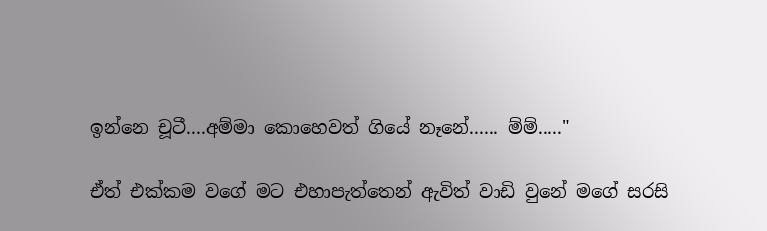ඉන්නෙ චූටී....අම්මා කොහෙවත් ගියේ නෑනේ...... ම්ම්....."

ඒත් එක්කම වගේ මට එහාපැත්තෙන් ඇවිත් වාඩි වුනේ මගේ සරසි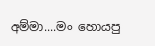අම්මා....මං හොයපු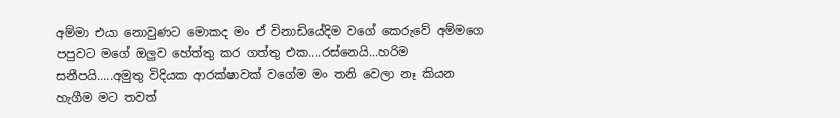අම්මා එයා නොවුණට මොකද මං ඒ විනාඩියේදිම වගේ කෙරුවේ අම්මගෙ පපුවට මගේ ඔලුව හේත්තු කර ගත්තු එක....රස්නෙයි...හරිම සනීපයි.....අමුතු විදියක ආරක්ෂාවක් වගේම මං තනි වෙලා නෑ කියන හැගීම මට තවත්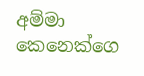අම්මා කෙනෙක්ගෙ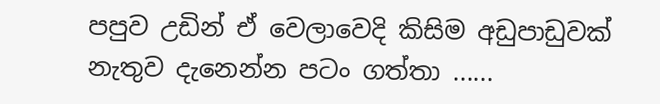පපුව උඩින් ඒ වෙලාවෙදි කිසිම අඩුපාඩුවක් නැතුව දැනෙන්න පටං ගත්තා ......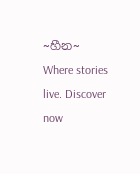~හීන~ Where stories live. Discover now